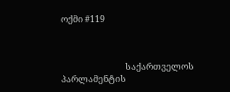ოქმი #119



                                საქართველოს პარლამენტის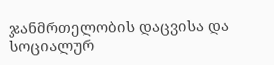ჯანმრთელობის დაცვისა და სოციალურ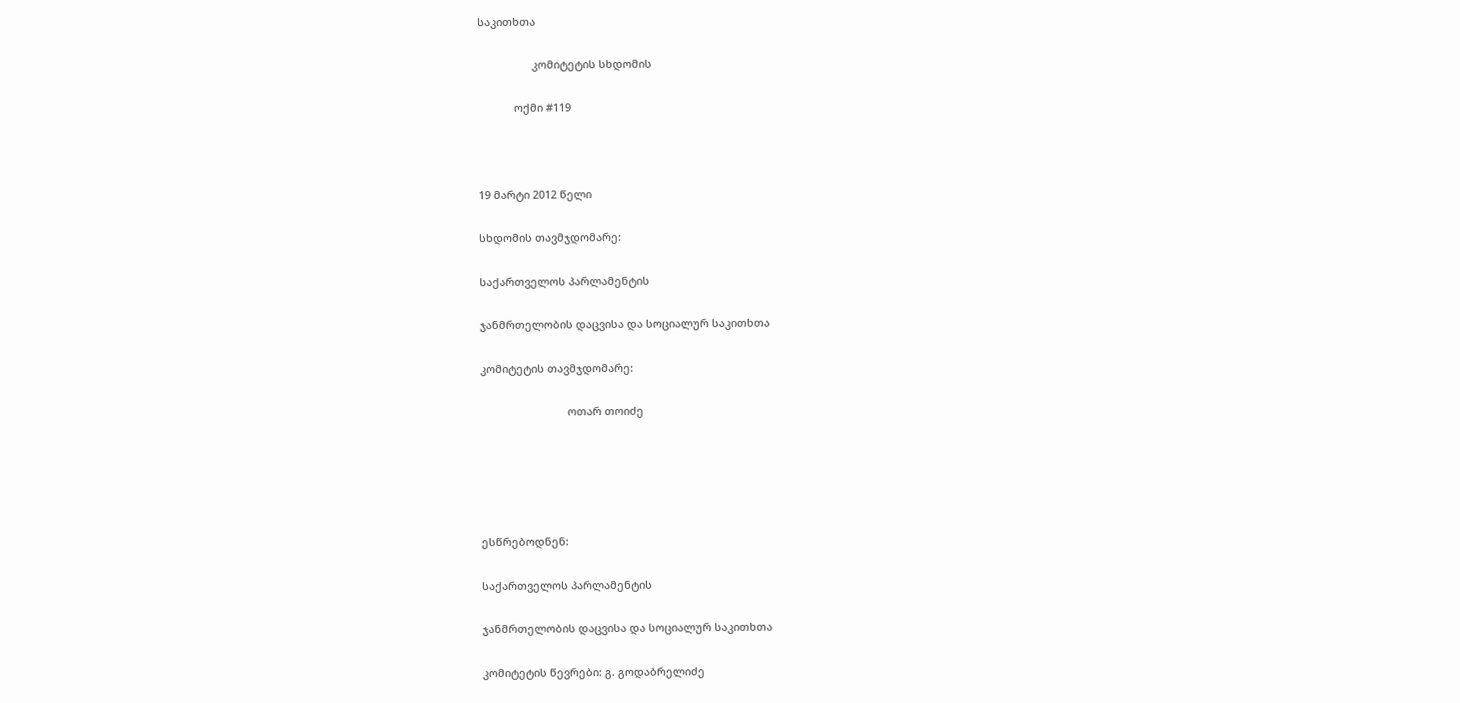საკითხთა

                  კომიტეტის სხდომის

            ოქმი #119



19 მარტი 2012 წელი

სხდომის თავმჯდომარე:

საქართველოს პარლამენტის

ჯანმრთელობის დაცვისა და სოციალურ საკითხთა

კომიტეტის თავმჯდომარე:

                             ოთარ თოიძე





ესწრებოდნენ:

საქართველოს პარლამენტის

ჯანმრთელობის დაცვისა და სოციალურ საკითხთა

კომიტეტის წევრები: გ. გოდაბრელიძე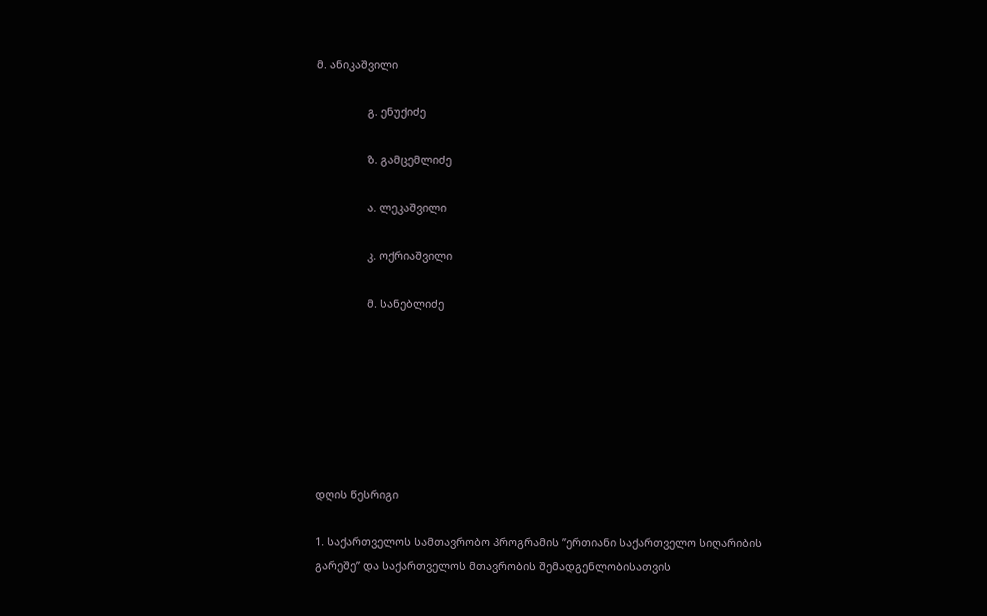მ. ანიკაშვილი

                 გ. ენუქიძე

                 ზ. გამცემლიძე

                 ა. ლეკაშვილი

                 კ. ოქრიაშვილი

                 მ. სანებლიძე







დღის წესრიგი

1. საქართველოს სამთავრობო პროგრამის ”ერთიანი საქართველო სიღარიბის გარეშე” და საქართველოს მთავრობის შემადგენლობისათვის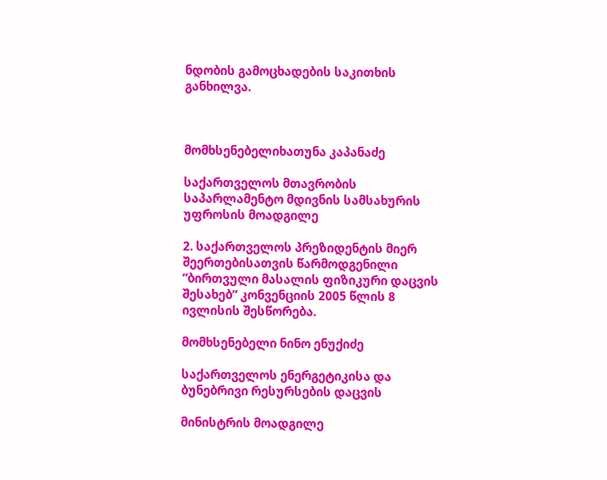ნდობის გამოცხადების საკითხის განხილვა.



მომხსენებელიხათუნა კაპანაძე

საქართველოს მთავრობის საპარლამენტო მდივნის სამსახურის უფროსის მოადგილე

2. საქართველოს პრეზიდენტის მიერ შეერთებისათვის წარმოდგენილი ”ბირთვული მასალის ფიზიკური დაცვის შესახებ” კონვენციის 2005 წლის 8 ივლისის შესწორება.

მომხსენებელი ნინო ენუქიძე

საქართველოს ენერგეტიკისა და ბუნებრივი რესურსების დაცვის

მინისტრის მოადგილე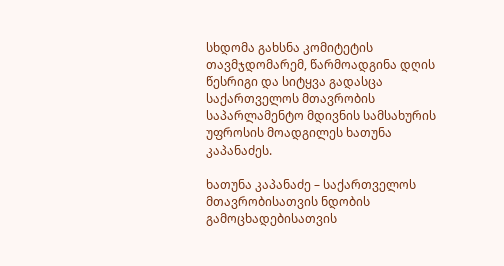სხდომა გახსნა კომიტეტის თავმჯდომარემ, წარმოადგინა დღის წესრიგი და სიტყვა გადასცა საქართველოს მთავრობის საპარლამენტო მდივნის სამსახურის უფროსის მოადგილეს ხათუნა კაპანაძეს.

ხათუნა კაპანაძე – საქართველოს მთავრობისათვის ნდობის გამოცხადებისათვის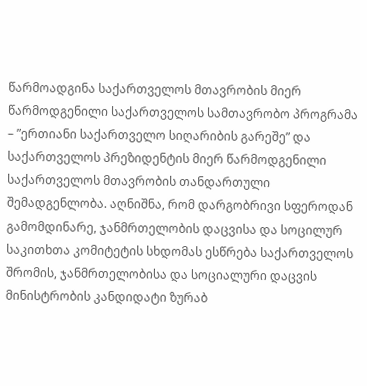წარმოადგინა საქართველოს მთავრობის მიერ წარმოდგენილი საქართველოს სამთავრობო პროგრამა – ”ერთიანი საქართველო სიღარიბის გარეშე” და საქართველოს პრეზიდენტის მიერ წარმოდგენილი საქართველოს მთავრობის თანდართული შემადგენლობა. აღნიშნა, რომ დარგობრივი სფეროდან გამომდინარე, ჯანმრთელობის დაცვისა და სოცილურ საკითხთა კომიტეტის სხდომას ესწრება საქართველოს შრომის, ჯანმრთელობისა და სოციალური დაცვის მინისტრობის კანდიდატი ზურაბ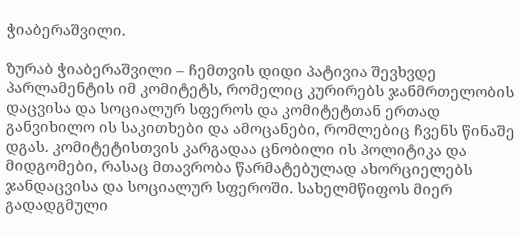ჭიაბერაშვილი.

ზურაბ ჭიაბერაშვილი – ჩემთვის დიდი პატივია შევხვდე პარლამენტის იმ კომიტეტს, რომელიც კურირებს ჯანმრთელობის დაცვისა და სოციალურ სფეროს და კომიტეტთან ერთად განვიხილო ის საკითხები და ამოცანები, რომლებიც ჩვენს წინაშე დგას. კომიტეტისთვის კარგადაა ცნობილი ის პოლიტიკა და მიდგომები, რასაც მთავრობა წარმატებულად ახორციელებს ჯანდაცვისა და სოციალურ სფეროში. სახელმწიფოს მიერ გადადგმული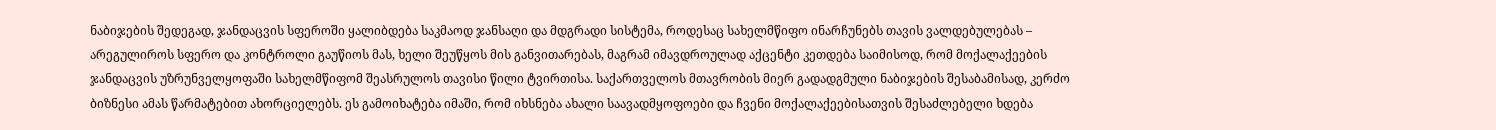ნაბიჯების შედეგად, ჯანდაცვის სფეროში ყალიბდება საკმაოდ ჯანსაღი და მდგრადი სისტემა, როდესაც სახელმწიფო ინარჩუნებს თავის ვალდებულებას – არეგულიროს სფერო და კონტროლი გაუწიოს მას, ხელი შეუწყოს მის განვითარებას, მაგრამ იმავდროულად აქცენტი კეთდება საიმისოდ, რომ მოქალაქეების ჯანდაცვის უზრუნველყოფაში სახელმწიფომ შეასრულოს თავისი წილი ტვირთისა. საქართველოს მთავრობის მიერ გადადგმული ნაბიჯების შესაბამისად, კერძო ბიზნესი ამას წარმატებით ახორციელებს. ეს გამოიხატება იმაში, რომ იხსნება ახალი საავადმყოფოები და ჩვენი მოქალაქეებისათვის შესაძლებელი ხდება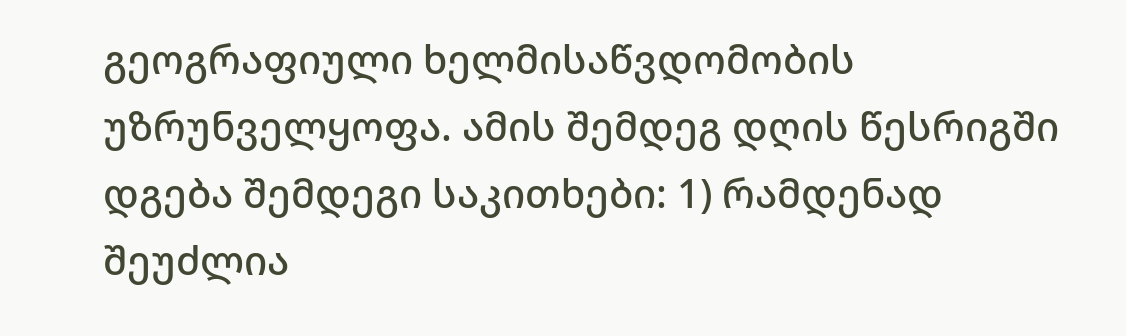გეოგრაფიული ხელმისაწვდომობის უზრუნველყოფა. ამის შემდეგ დღის წესრიგში დგება შემდეგი საკითხები: 1) რამდენად შეუძლია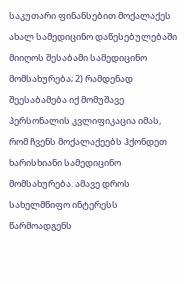საკუთარი ფინანსებით მოქალაქეს ახალ სამედიცინო დაწესებულებაში მიიღოს შესაბამი სამედიცინო მომსახურება; 2) რამდენად შეესაბამება იქ მომუშავე პერსონალის კვლიფიკაცია იმას, რომ ჩვენს მოქალაქეებს ჰქონდეთ ხარისხიანი სამედიცინო მომსახურება. ამავე დროს სახელმწიფო ინტერესს წარმოადგენს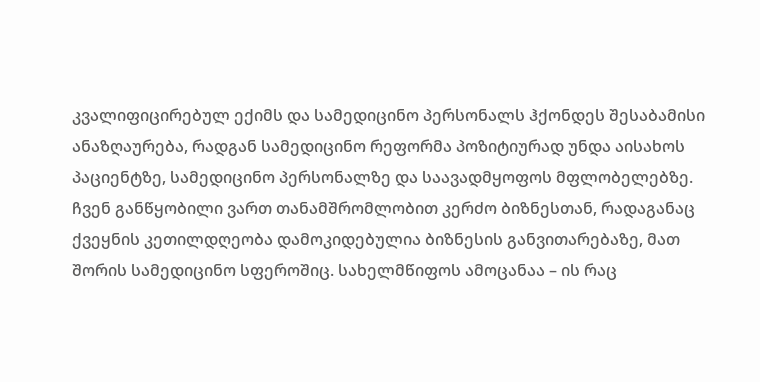კვალიფიცირებულ ექიმს და სამედიცინო პერსონალს ჰქონდეს შესაბამისი ანაზღაურება, რადგან სამედიცინო რეფორმა პოზიტიურად უნდა აისახოს პაციენტზე, სამედიცინო პერსონალზე და საავადმყოფოს მფლობელებზე. ჩვენ განწყობილი ვართ თანამშრომლობით კერძო ბიზნესთან, რადაგანაც ქვეყნის კეთილდღეობა დამოკიდებულია ბიზნესის განვითარებაზე, მათ შორის სამედიცინო სფეროშიც. სახელმწიფოს ამოცანაა – ის რაც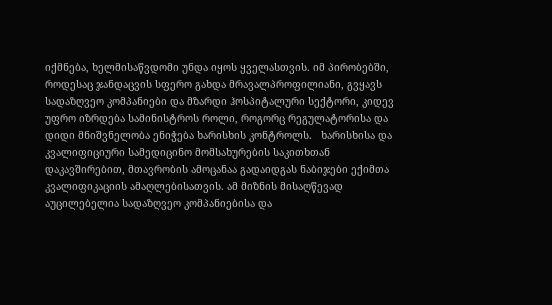იქმნება, ხელმისაწვდომი უნდა იყოს ყველასთვის. იმ პირობებში, როდესაც ჯანდაცვის სფერო გახდა მრავალპროფილიანი, გვყავს სადაზღვეო კომპანიები და მზარდი ჰოსპიტალური სექტორი, კიდევ უფრო იზრდება სამინისტროს როლი, როგორც რეგულატორისა და დიდი მნიშვნელობა ენიჭება ხარისხის კონტროლს.   ხარისხისა და კვალიფიციური სამედიცინო მომსახურების საკითხთან დაკავშირებით, მთავრობის ამოცანაა გადაიდგას ნაბიჯები ექიმთა კვალიფიკაციის ამაღლებისათვის. ამ მიზნის მისაღწევად აუცილებელია სადაზღვეო კომპანიებისა და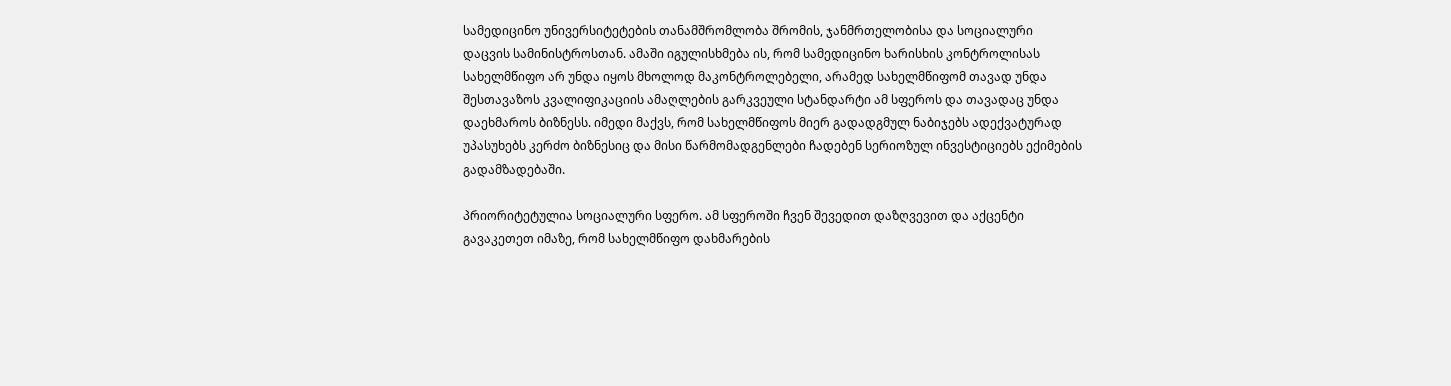სამედიცინო უნივერსიტეტების თანამშრომლობა შრომის, ჯანმრთელობისა და სოციალური დაცვის სამინისტროსთან. ამაში იგულისხმება ის, რომ სამედიცინო ხარისხის კონტროლისას სახელმწიფო არ უნდა იყოს მხოლოდ მაკონტროლებელი, არამედ სახელმწიფომ თავად უნდა შესთავაზოს კვალიფიკაციის ამაღლების გარკვეული სტანდარტი ამ სფეროს და თავადაც უნდა დაეხმაროს ბიზნესს. იმედი მაქვს, რომ სახელმწიფოს მიერ გადადგმულ ნაბიჯებს ადექვატურად უპასუხებს კერძო ბიზნესიც და მისი წარმომადგენლები ჩადებენ სერიოზულ ინვესტიციებს ექიმების გადამზადებაში.

პრიორიტეტულია სოციალური სფერო. ამ სფეროში ჩვენ შევედით დაზღვევით და აქცენტი გავაკეთეთ იმაზე, რომ სახელმწიფო დახმარების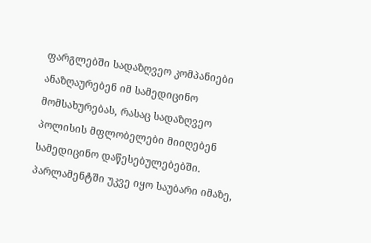ფარგლებში სადაზღვეო კომპანიები ანაზღაურებენ იმ სამედიცინო მომსახურებას, რასაც სადაზღვეო პოლისის მფლობელები მიიღებენ სამედიცინო დაწესებულებებში. პარლამენტში უკვე იყო საუბარი იმაზე,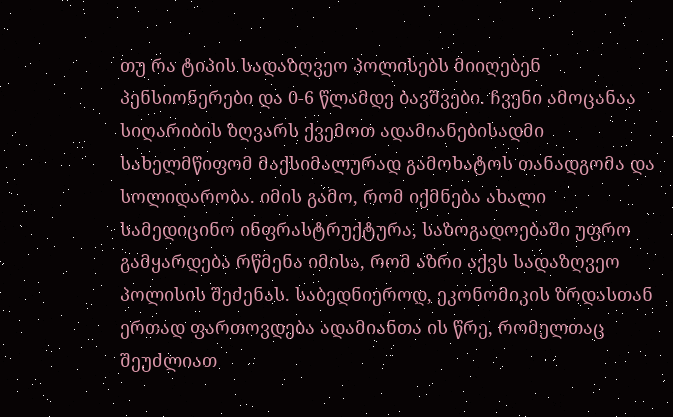თუ რა ტიპის სადაზღვეო პოლისებს მიიღებენ პენსიონერები და 0-6 წლამდე ბავშვები. ჩვენი ამოცანაა სიღარიბის ზღვარს ქვემოთ ადამიანებისადმი სახელმწიფომ მაქსიმალურად გამოხატოს თანადგომა და სოლიდარობა. იმის გამო, რომ იქმნება ახალი სამედიცინო ინფრასტრუქტურა, საზოგადოებაში უფრო გამყარდება რწმენა იმისა, რომ აზრი აქვს სადაზღვეო პოლისის შეძენას. საბედნიეროდ, ეკონომიკის ზრდასთან ერთად ფართოვდება ადამიანთა ის წრე, რომელთაც შეუძლიათ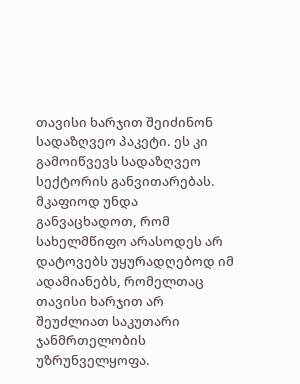თავისი ხარჯით შეიძინონ სადაზღვეო პაკეტი. ეს კი გამოიწვევს სადაზღვეო სექტორის განვითარებას. მკაფიოდ უნდა განვაცხადოთ, რომ სახელმწიფო არასოდეს არ დატოვებს უყურადღებოდ იმ ადამიანებს, რომელთაც თავისი ხარჯით არ შეუძლიათ საკუთარი ჯანმრთელობის უზრუნველყოფა.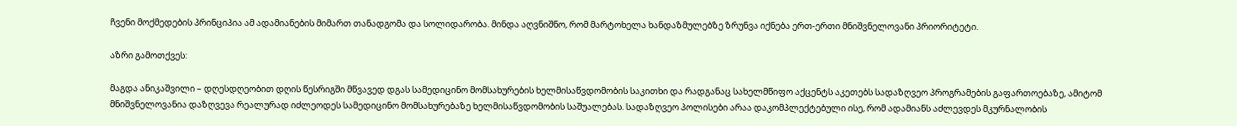ჩვენი მოქმედების პრინციპია ამ ადამიანების მიმართ თანადგომა და სოლიდარობა. მინდა აღვნიშნო, რომ მარტოხელა ხანდაზმულებზე ზრუნვა იქნება ერთ-ერთი მნიშვნელოვანი პრიორიტეტი.

აზრი გამოთქვეს:

მაგდა ანიკაშვილი – დღესდღეობით დღის წესრიგში მწვავედ დგას სამედიცინო მომსახურების ხელმისაწვდომობის საკითხი და რადგანაც სახელმწიფო აქცენტს აკეთებს სადაზღვეო პროგრამების გაფართოებაზე, ამიტომ მნიშვნელოვანია დაზღვევა რეალურად იძლეოდეს სამედიცინო მომსახურებაზე ხელმისაწვდომობის საშუალებას. სადაზღვეო პოლისები არაა დაკომპლექტებული ისე, რომ ადამიანს აძლევდეს მკურნალობის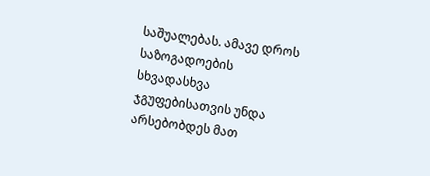საშუალებას. ამავე დროს საზოგადოების სხვადასხვა ჯგუფებისათვის უნდა არსებობდეს მათ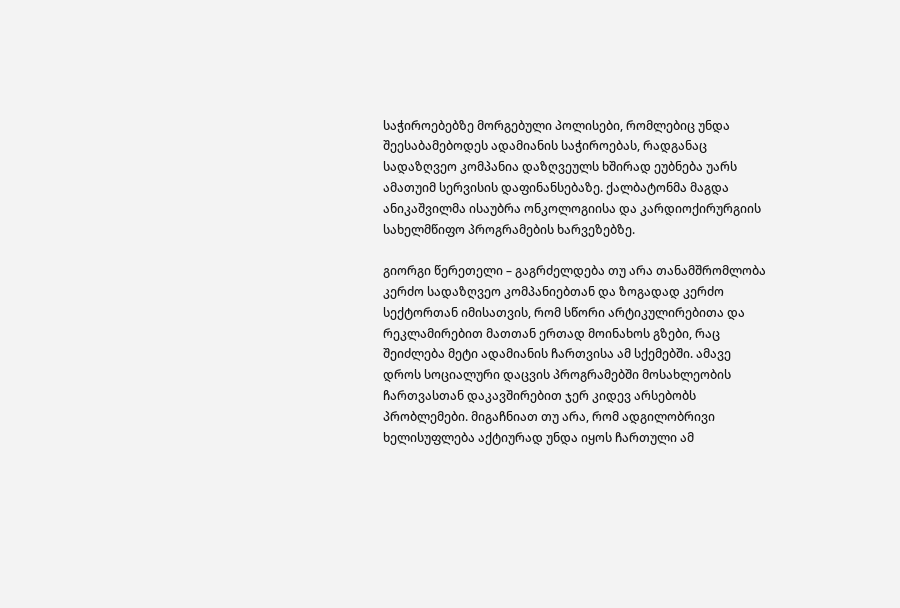საჭიროებებზე მორგებული პოლისები, რომლებიც უნდა შეესაბამებოდეს ადამიანის საჭიროებას, რადგანაც სადაზღვეო კომპანია დაზღვეულს ხშირად ეუბნება უარს ამათუიმ სერვისის დაფინანსებაზე. ქალბატონმა მაგდა ანიკაშვილმა ისაუბრა ონკოლოგიისა და კარდიოქირურგიის სახელმწიფო პროგრამების ხარვეზებზე.

გიორგი წერეთელი – გაგრძელდება თუ არა თანამშრომლობა კერძო სადაზღვეო კომპანიებთან და ზოგადად კერძო სექტორთან იმისათვის, რომ სწორი არტიკულირებითა და რეკლამირებით მათთან ერთად მოინახოს გზები, რაც შეიძლება მეტი ადამიანის ჩართვისა ამ სქემებში. ამავე დროს სოციალური დაცვის პროგრამებში მოსახლეობის ჩართვასთან დაკავშირებით ჯერ კიდევ არსებობს პრობლემები. მიგაჩნიათ თუ არა, რომ ადგილობრივი ხელისუფლება აქტიურად უნდა იყოს ჩართული ამ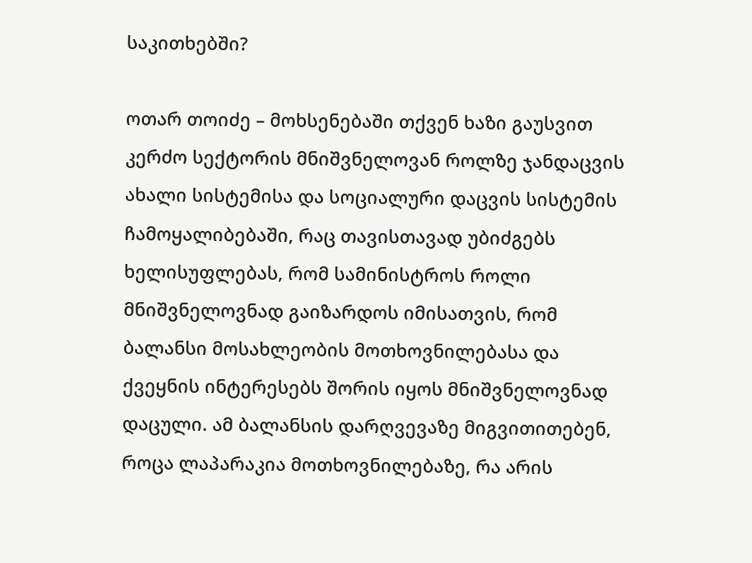საკითხებში?

ოთარ თოიძე – მოხსენებაში თქვენ ხაზი გაუსვით კერძო სექტორის მნიშვნელოვან როლზე ჯანდაცვის ახალი სისტემისა და სოციალური დაცვის სისტემის ჩამოყალიბებაში, რაც თავისთავად უბიძგებს ხელისუფლებას, რომ სამინისტროს როლი მნიშვნელოვნად გაიზარდოს იმისათვის, რომ ბალანსი მოსახლეობის მოთხოვნილებასა და ქვეყნის ინტერესებს შორის იყოს მნიშვნელოვნად დაცული. ამ ბალანსის დარღვევაზე მიგვითითებენ, როცა ლაპარაკია მოთხოვნილებაზე, რა არის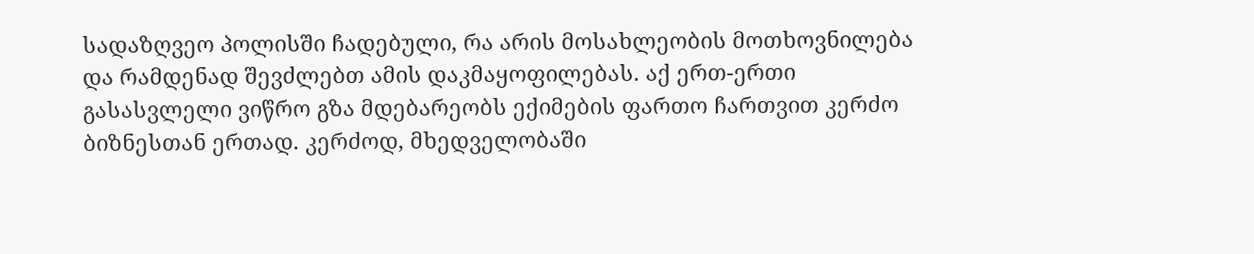სადაზღვეო პოლისში ჩადებული, რა არის მოსახლეობის მოთხოვნილება და რამდენად შევძლებთ ამის დაკმაყოფილებას. აქ ერთ-ერთი გასასვლელი ვიწრო გზა მდებარეობს ექიმების ფართო ჩართვით კერძო ბიზნესთან ერთად. კერძოდ, მხედველობაში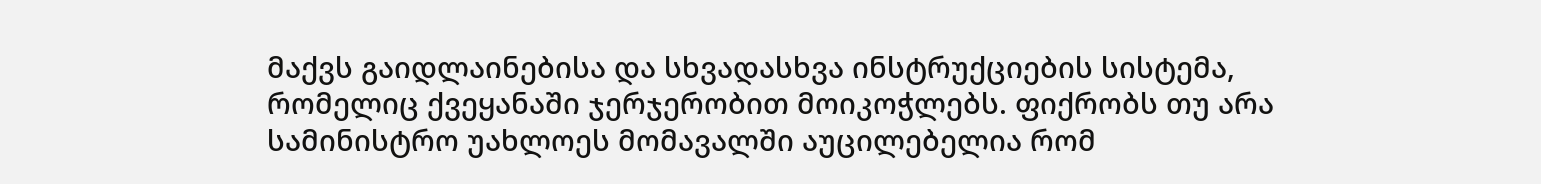მაქვს გაიდლაინებისა და სხვადასხვა ინსტრუქციების სისტემა, რომელიც ქვეყანაში ჯერჯერობით მოიკოჭლებს. ფიქრობს თუ არა სამინისტრო უახლოეს მომავალში აუცილებელია რომ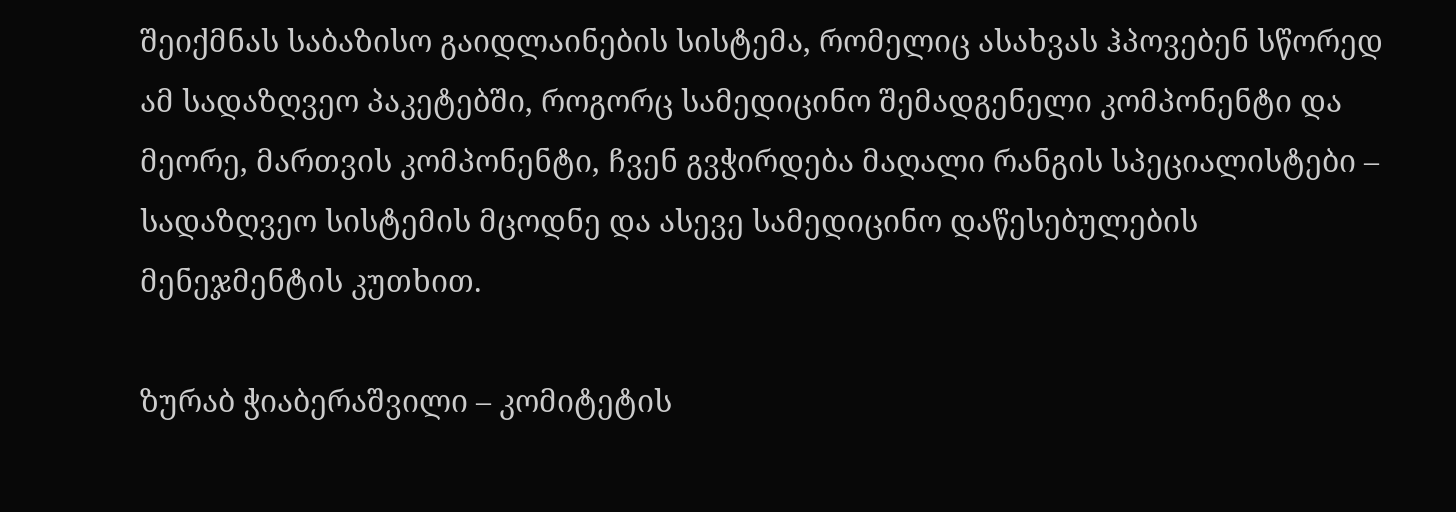შეიქმნას საბაზისო გაიდლაინების სისტემა, რომელიც ასახვას ჰპოვებენ სწორედ ამ სადაზღვეო პაკეტებში, როგორც სამედიცინო შემადგენელი კომპონენტი და მეორე, მართვის კომპონენტი, ჩვენ გვჭირდება მაღალი რანგის სპეციალისტები – სადაზღვეო სისტემის მცოდნე და ასევე სამედიცინო დაწესებულების მენეჯმენტის კუთხით.

ზურაბ ჭიაბერაშვილი – კომიტეტის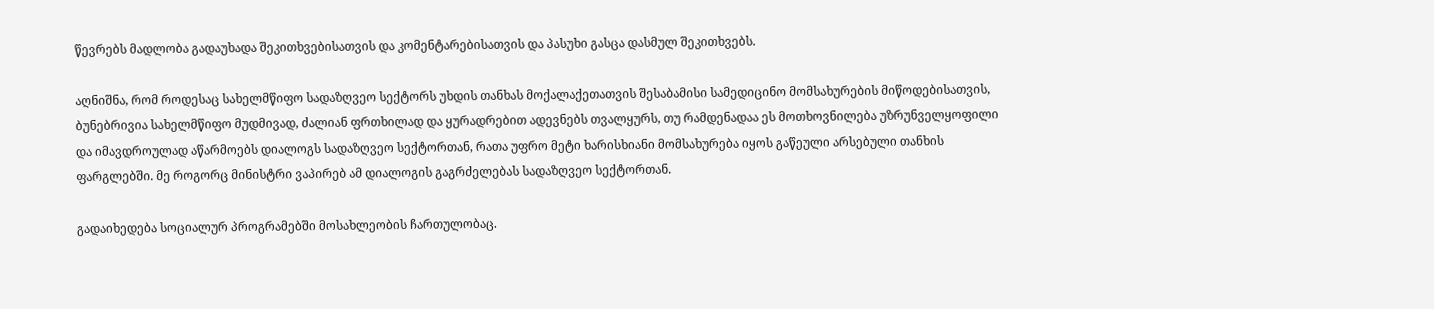წევრებს მადლობა გადაუხადა შეკითხვებისათვის და კომენტარებისათვის და პასუხი გასცა დასმულ შეკითხვებს.

აღნიშნა, რომ როდესაც სახელმწიფო სადაზღვეო სექტორს უხდის თანხას მოქალაქეთათვის შესაბამისი სამედიცინო მომსახურების მიწოდებისათვის, ბუნებრივია სახელმწიფო მუდმივად, ძალიან ფრთხილად და ყურადრებით ადევნებს თვალყურს, თუ რამდენადაა ეს მოთხოვნილება უზრუნველყოფილი და იმავდროულად აწარმოებს დიალოგს სადაზღვეო სექტორთან, რათა უფრო მეტი ხარისხიანი მომსახურება იყოს გაწეული არსებული თანხის ფარგლებში. მე როგორც მინისტრი ვაპირებ ამ დიალოგის გაგრძელებას სადაზღვეო სექტორთან.

გადაიხედება სოციალურ პროგრამებში მოსახლეობის ჩართულობაც.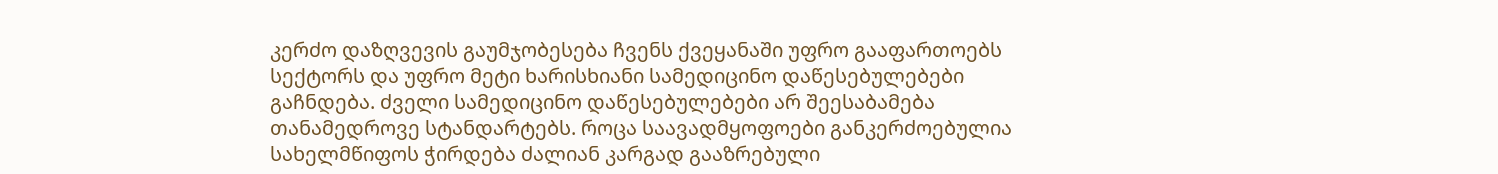კერძო დაზღვევის გაუმჯობესება ჩვენს ქვეყანაში უფრო გააფართოებს სექტორს და უფრო მეტი ხარისხიანი სამედიცინო დაწესებულებები გაჩნდება. ძველი სამედიცინო დაწესებულებები არ შეესაბამება თანამედროვე სტანდარტებს. როცა საავადმყოფოები განკერძოებულია სახელმწიფოს ჭირდება ძალიან კარგად გააზრებული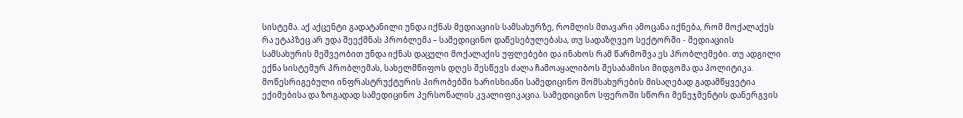სისტემა. აქ აქცენტი გადატანილი უნდა იქნას მედიაციის სამსახურზე, რომლის მთავარი ამოცანა იქნება, რომ მოქალაქეს რა ეტაპზეც არ უდა შეექმნას პრობლემა – სამედიცინო დაწესებულებასა, თუ სადაზღვეო სექტორში - მედიაციის სამსახურის მეშვეობით უნდა იქნას დაცული მოქალაქის უფლებები და ინახოს რამ წარმოშვა ეს პრობლემები. თუ ადგილი ექნა სისტემურ პრობლემას, სახელმწიფოს დღეს შესწევს ძალა ჩამოაყალიბოს შესაბამისი მიდგომა და პოლიტიკა. მოწესრიგებული ინფრასტრუქტურის პირობებში ხარისხიანი სამედიცინო მომსახურების მისაღებად გადამწყვეტია ექიმებისა და ზოგადად სამედიცინო პერსონალის კვალიფიკაცია. სამედიცინო სფეროში სწორი მენეჯმენტის დანერგვის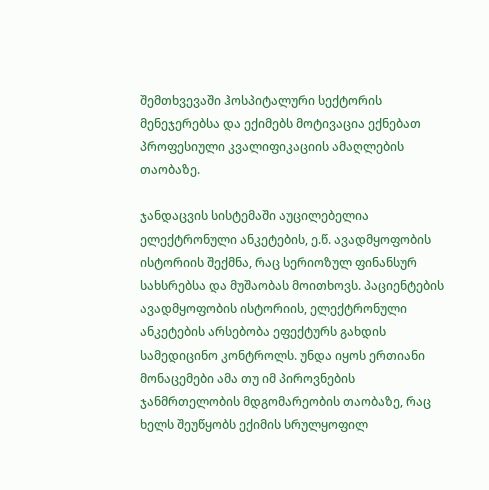შემთხვევაში ჰოსპიტალური სექტორის მენეჯერებსა და ექიმებს მოტივაცია ექნებათ პროფესიული კვალიფიკაციის ამაღლების თაობაზე.

ჯანდაცვის სისტემაში აუცილებელია ელექტრონული ანკეტების, ე.წ. ავადმყოფობის ისტორიის შექმნა, რაც სერიოზულ ფინანსურ სახსრებსა და მუშაობას მოითხოვს. პაციენტების ავადმყოფობის ისტორიის, ელექტრონული ანკეტების არსებობა ეფექტურს გახდის სამედიცინო კონტროლს. უნდა იყოს ერთიანი მონაცემები ამა თუ იმ პიროვნების ჯანმრთელობის მდგომარეობის თაობაზე, რაც ხელს შეუწყობს ექიმის სრულყოფილ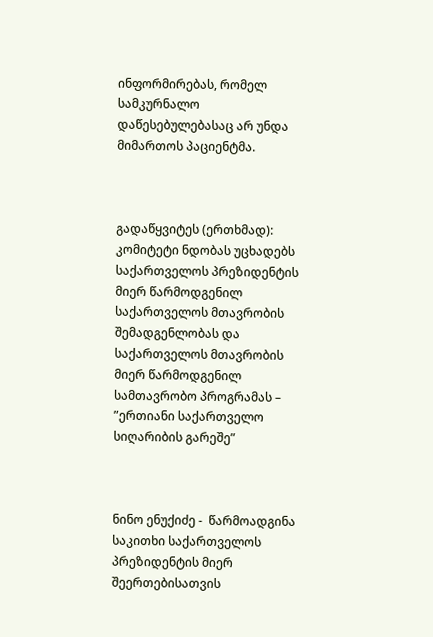ინფორმირებას, რომელ სამკურნალო დაწესებულებასაც არ უნდა მიმართოს პაციენტმა.



გადაწყვიტეს (ერთხმად): კომიტეტი ნდობას უცხადებს საქართველოს პრეზიდენტის მიერ წარმოდგენილ საქართველოს მთავრობის შემადგენლობას და საქართველოს მთავრობის მიერ წარმოდგენილ სამთავრობო პროგრამას – ”ერთიანი საქართველო სიღარიბის გარეშე”



ნინო ენუქიძე -  წარმოადგინა საკითხი საქართველოს პრეზიდენტის მიერ შეერთებისათვის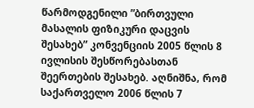წარმოდგენილი ”ბირთვული მასალის ფიზიკური დაცვის შესახებ” კონვენციის 2005 წლის 8 ივლისის შესწორებასთან შეერთების შესახებ. აღნიშნა, რომ საქართველო 2006 წლის 7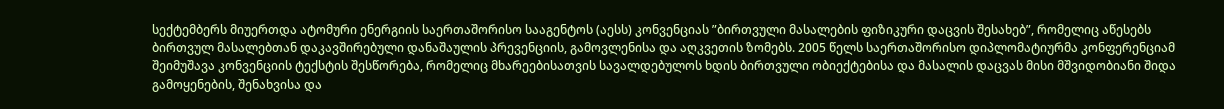სექტემბერს მიუერთდა ატომური ენერგიის საერთაშორისო სააგენტოს (აესს) კონვენციას ”ბირთვული მასალების ფიზიკური დაცვის შესახებ”, რომელიც აწესებს ბირთვულ მასალებთან დაკავშირებული დანაშაულის პრევენციის, გამოვლენისა და აღკვეთის ზომებს. 2005 წელს საერთაშორისო დიპლომატიურმა კონფერენციამ შეიმუშავა კონვენციის ტექსტის შესწორება, რომელიც მხარეებისათვის სავალდებულოს ხდის ბირთვული ობიექტებისა და მასალის დაცვას მისი მშვიდობიანი შიდა გამოყენების, შენახვისა და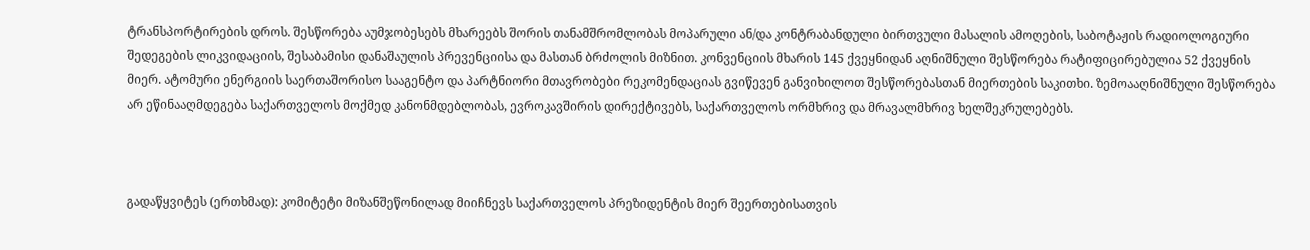ტრანსპორტირების დროს. შესწორება აუმჯობესებს მხარეებს შორის თანამშრომლობას მოპარული ან/და კონტრაბანდული ბირთვული მასალის ამოღების, საბოტაჟის რადიოლოგიური შედეგების ლიკვიდაციის, შესაბამისი დანაშაულის პრევენციისა და მასთან ბრძოლის მიზნით. კონვენციის მხარის 145 ქვეყნიდან აღნიშნული შესწორება რატიფიცირებულია 52 ქვეყნის მიერ. ატომური ენერგიის საერთაშორისო სააგენტო და პარტნიორი მთავრობები რეკომენდაციას გვიწევენ განვიხილოთ შესწორებასთან მიერთების საკითხი. ზემოააღნიშნული შესწორება არ ეწინააღმდეგება საქართველოს მოქმედ კანონმდებლობას, ევროკავშირის დირექტივებს, საქართველოს ორმხრივ და მრავალმხრივ ხელშეკრულებებს.



გადაწყვიტეს (ერთხმად): კომიტეტი მიზანშეწონილად მიიჩნევს საქართველოს პრეზიდენტის მიერ შეერთებისათვის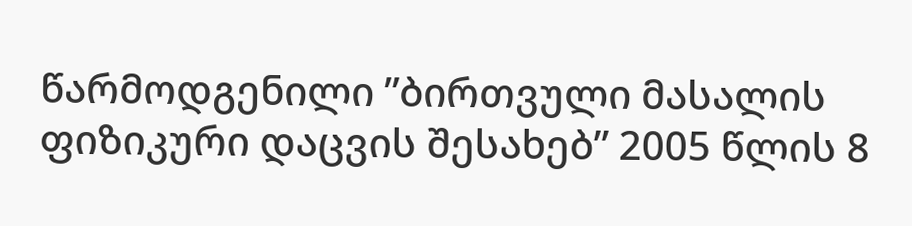წარმოდგენილი ”ბირთვული მასალის ფიზიკური დაცვის შესახებ” 2005 წლის 8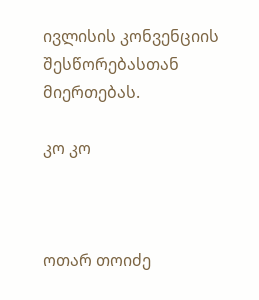ივლისის კონვენციის შესწორებასთან მიერთებას.

კო კო



ოთარ თოიძე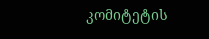კომიტეტის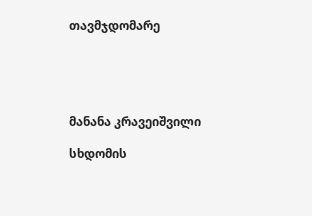თავმჯდომარე





მანანა კრავეიშვილი

სხდომის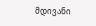მდივანი